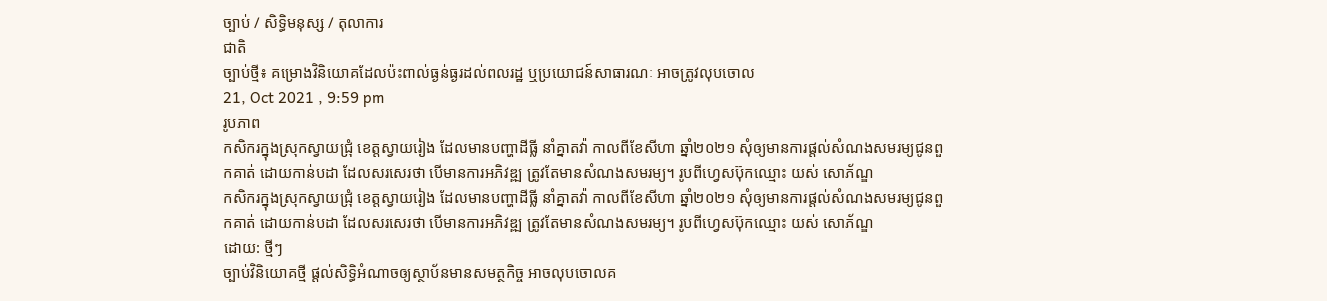ច្បាប់ / សិទិ្ធមនុស្ស / តុលាការ
ជាតិ
ច្បាប់ថ្មី៖ គម្រោងវិនិយោគដែលប៉ះពាល់ធ្ងន់ធ្ងរដល់ពលរដ្ឋ ឬប្រយោជន៍សាធារណៈ អាចត្រូវលុបចោល
21, Oct 2021 , 9:59 pm
រូបភាព
កសិករក្នុងស្រុកស្វាយជ្រុំ ខេត្តស្វាយរៀង ដែលមានបញ្ហាដីធ្លី នាំគ្នាតវ៉ា កាលពីខែសីហា ឆ្នាំ២០២១ សុំឲ្យមានការផ្តល់សំណងសមរម្យជូនពួកគាត់ ដោយកាន់បដា ដែលសរសេរថា បើមានការអភិវឌ្ឍ ត្រូវតែមានសំណងសមរម្យ។ រូបពីហ្វេសប៊ុកឈ្មោះ យស់ សោភ័ណ្ឌ
កសិករក្នុងស្រុកស្វាយជ្រុំ ខេត្តស្វាយរៀង ដែលមានបញ្ហាដីធ្លី នាំគ្នាតវ៉ា កាលពីខែសីហា ឆ្នាំ២០២១ សុំឲ្យមានការផ្តល់សំណងសមរម្យជូនពួកគាត់ ដោយកាន់បដា ដែលសរសេរថា បើមានការអភិវឌ្ឍ ត្រូវតែមានសំណងសមរម្យ។ រូបពីហ្វេសប៊ុកឈ្មោះ យស់ សោភ័ណ្ឌ
ដោយ: ថ្មីៗ
ច្បាប់វិនិយោគថ្មី ផ្តល់សិទ្ធិអំណាចឲ្យស្ថាប័នមានសមត្ថកិច្ច អាចលុបចោលគ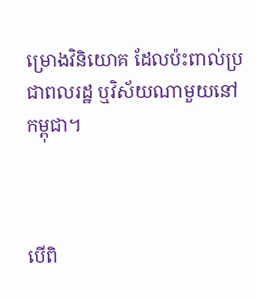ម្រោងវិនិយោគ ដែលប៉ះពាល់ប្រជាពលរដ្ឋ ឬវិស័យណាមួយនៅកម្ពុជា។



បើពិ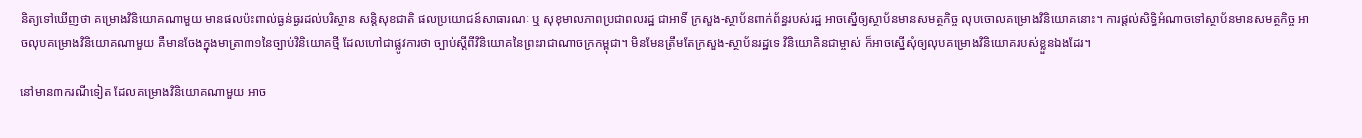និត្យទៅឃើញថា គម្រោងវិនិយោគណាមួយ មានផលប៉ះពាល់ធ្ងន់ធ្ងរដល់បរិស្ថាន សន្តិសុខជាតិ ផលប្រយោជន៍សាធារណៈ ឬ សុខុមាលភាពប្រជាពលរដ្ឋ ជាអាទិ៍ ក្រសួង-ស្ថាប័នពាក់ព័ន្ធរបស់រដ្ឋ អាចស្នើឲ្យស្ថាប័នមានសមត្ថកិច្ច លុបចោលគម្រោងវិនិយោគនោះ។ ការផ្តល់សិទ្ធិអំណាចទៅស្ថាប័នមានសមត្ថកិច្ច អាចលុបគម្រោងវិនិយោគណាមួយ គឺមានចែងក្នុងមាត្រា៣១នៃច្បាប់វិនិយោគថ្មី ដែលហៅជាផ្លូវការថា ច្បាប់ស្តីពីវិនិយោគនៃព្រះរាជាណាចក្រកម្ពុជា។ មិនមែនត្រឹមតែក្រសួង-ស្ថាប័នរដ្ឋទេ វិនិយោគិនជាម្ចាស់ ក៏អាចស្នើសុំឲ្យលុបគម្រោងវិនិយោគរបស់ខ្លួនឯងដែរ។

នៅមាន៣ករណីទៀត ដែលគម្រោងវិនិយោគណាមួយ អាច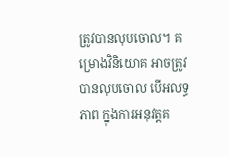ត្រូវបានលុបចោល។ គម្រោងវិនិយោគ អាចត្រូវបានលុបចោល បើអលទ្ធភាព ក្នុងការអនុវត្តគ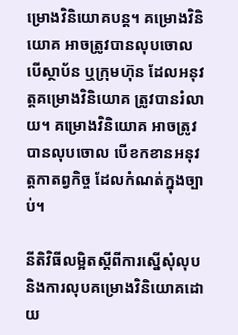ម្រោងវិនិយោគបន្ត។ គម្រោងវិនិយោគ អាចត្រូវបានលុបចោល បើស្ថាប័ន ឬក្រុមហ៊ុន ដែលអនុវត្តគម្រោងវិនិយោគ ត្រូវបានរំលាយ។ គម្រោងវិនិយោគ អាចត្រូវបានលុបចោល បើខកខានអនុវត្តកាតព្វកិច្ច ដែលកំណត់ក្នុងច្បាប់។

នីតិវិធីលម្អិតស្តីពីការស្នើសុំលុប និងការលុបគម្រោងវិនិយោគដោយ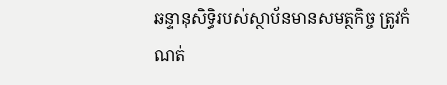ឆន្ទានុសិទ្ធិរបស់ស្ថាប័នមានសមត្ថកិច្ច ត្រូវកំណត់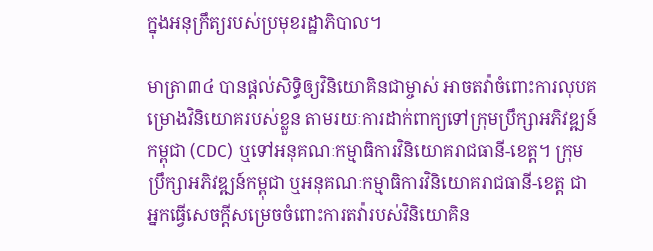ក្នុងអនុក្រឹត្យរបស់ប្រមុខរដ្ឋាភិបាល។

មាត្រា៣៤ បានផ្តល់សិទ្ធិឲ្យវិនិយោគិនជាម្ចាស់ អាចតវ៉ាចំពោះការលុបគម្រោងវិនិយោគរបស់ខ្លួន តាមរយៈការដាក់ពាក្យទៅក្រុមប្រឹក្សាអភិវឌ្ឍន៍កម្ពុជា (CDC) ឬទៅអនុគណៈកម្មាធិការវិនិយោគរាជធានី-ខេត្ត។ ក្រុមប្រឹក្សាអភិវឌ្ឍន៍កម្ពុជា ឬអនុគណៈកម្មាធិការវិនិយោគរាជធានី-ខេត្ត ជាអ្នកធ្វើសេចក្តីសម្រេចចំពោះការតវ៉ារបស់វិនិយោគិន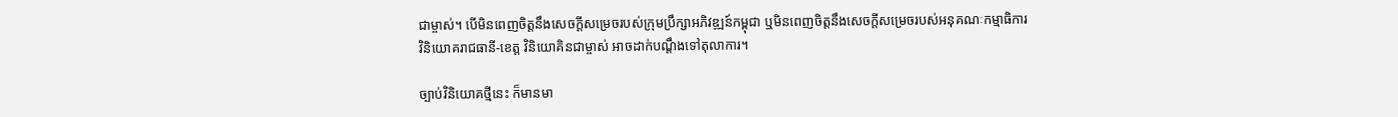ជាម្ចាស់។ បើមិនពេញចិត្តនឹងសេចក្តីសម្រេចរបស់ក្រុមប្រឹក្សាអភិវឌ្ឍន៍កម្ពុជា ឬមិនពេញចិត្តនឹងសេចក្តីសម្រេចរបស់អនុគណៈកម្មាធិការវិនិយោគរាជធានី-ខេត្ត វិនិយោគិនជាម្ចាស់ អាចដាក់បណ្តឹងទៅតុលាការ។

ច្បាប់វិនិយោគថ្មីនេះ ក៏មានមា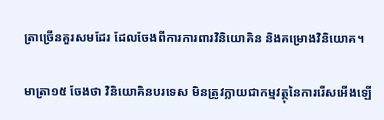ត្រាច្រើនគួរសមដែរ ដែលចែងពីការការពារវិនិយោគិន និងគម្រោងវិនិយោគ។

មាត្រា១៥ ចែងថា វិនិយោគិនបរទេស មិនត្រូវក្លាយជាកម្មវត្ថុនៃការរើសអើងឡើ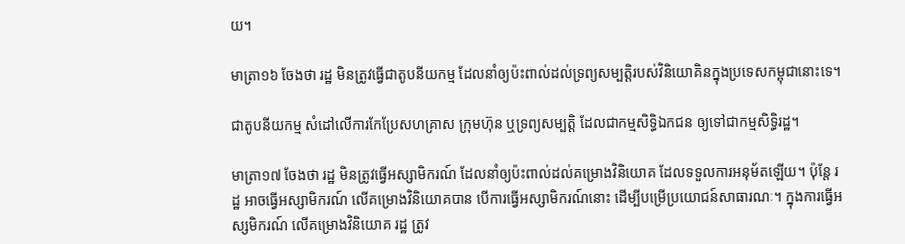យ។

មាត្រា១៦ ចែងថា រដ្ឋ មិនត្រូវធ្វើជាតូបនីយកម្ម ដែលនាំឲ្យប៉ះពាល់ដល់ទ្រព្យសម្បត្តិរបស់វិនិយោគិនក្នុងប្រទេសកម្ពុជានោះទេ។

ជាតូបនីយកម្ម សំដៅលើការកែប្រែសហគ្រាស ក្រុមហ៊ុន ឬទ្រព្យសម្បត្តិ ដែលជាកម្មសិទ្ធិឯកជន ឲ្យទៅជាកម្មសិទ្ធិរដ្ឋ។

មាត្រា១៧ ចែងថា រដ្ឋ មិនត្រូវធ្វើអស្សាមិករណ៍ ដែលនាំឲ្យប៉ះពាល់ដល់គម្រោងវិនិយោគ ដែលទទួលការអនុម័តឡើយ។ ប៉ុន្តែ រដ្ឋ អាចធ្វើអស្សាមិករណ៍ លើគម្រោងវិនិយោគបាន បើការធ្វើអស្សាមិករណ៍នោះ ដើម្បីបម្រើប្រយោជន៍សាធារណៈ។ ក្នុងការធ្វើអស្សមិករណ៍ លើគម្រោងវិនិយោគ រដ្ឋ ត្រូវ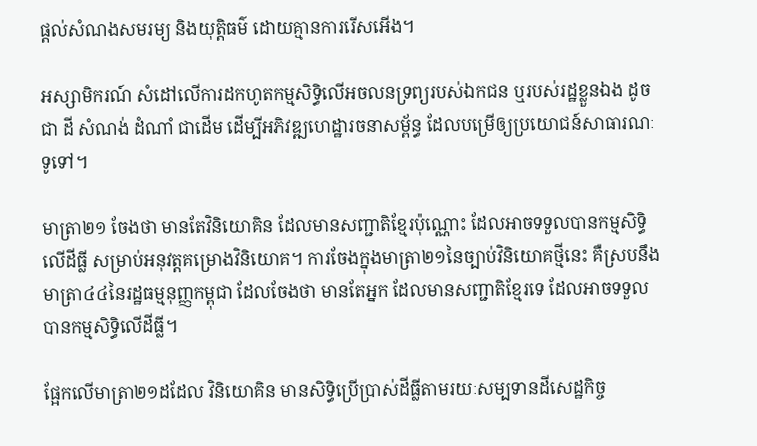ផ្តល់សំណងសមរម្យ និងយុត្តិធម៌ ដោយគ្មានការរើសអើង។

អស្សាមិករណ៍ សំដៅលើការដកហូតកម្មសិទ្ធិលើអចលនទ្រព្យរបស់ឯកជន ឬរបស់រដ្ឋខ្លួនឯង ដូចជា ដី សំណង់ ដំណាំ ជាដើម ដើម្បីអភិវឌ្ឍហេដ្ឋារចនាសម្ព័ន្ធ ដែលបម្រើឲ្យប្រយោជន៍សាធារណៈទូទៅ។

មាត្រា២១ ចែងថា មានតែវិនិយោគិន ដែលមានសញ្ជាតិខ្មែរប៉ុណ្ណោះ ដែលអាចទទួលបានកម្មសិទ្ធិលើដីធ្លី សម្រាប់អនុវត្តគម្រោងវិនិយោគ។ ការចែងក្នុងមាត្រា២១នៃច្បាប់វិនិយោគថ្មីនេះ គឺស្របនឹងមាត្រា៤៤នៃរដ្ឋធម្មនុញ្ញកម្ពុជា ដែលចែងថា មានតែអ្នក ដែលមានសញ្ជាតិខ្មែរទេ ដែលអាចទទួលបានកម្មសិទ្ធិលើដីធ្លី។

ផ្អែកលើមាត្រា២១ដដែល វិនិយោគិន មានសិទ្ធិប្រើប្រាស់ដីធ្លីតាមរយៈសម្បទានដីសេដ្ឋកិច្ច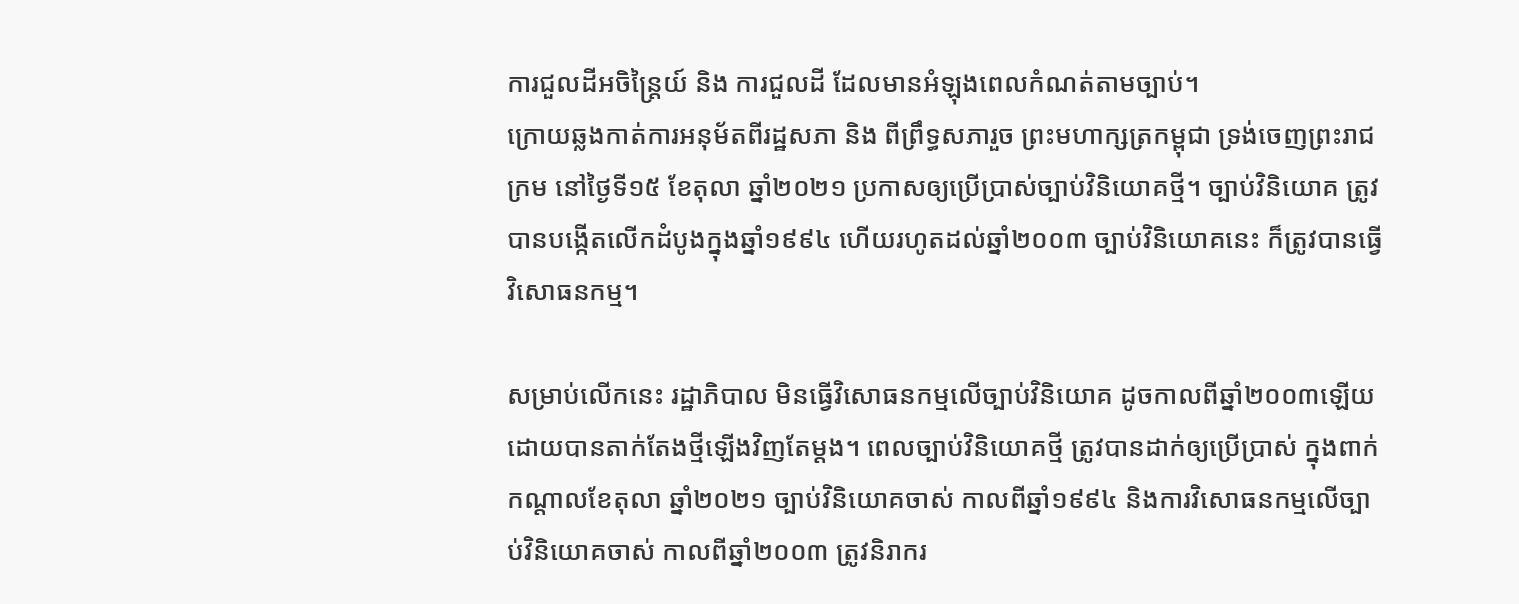ការជួលដីអចិន្ត្រៃយ៍ និង ការជួលដី ដែលមានអំឡុងពេលកំណត់តាមច្បាប់។
ក្រោយឆ្លងកាត់ការអនុម័តពីរដ្ឋសភា និង ពីព្រឹទ្ធសភារួច ព្រះមហាក្សត្រកម្ពុជា ទ្រង់ចេញព្រះរាជក្រម នៅថ្ងៃទី១៥ ខែតុលា ឆ្នាំ២០២១ ប្រកាសឲ្យប្រើប្រាស់ច្បាប់វិនិយោគថ្មី។ ច្បាប់វិនិយោគ ត្រូវបានបង្កើតលើកដំបូងក្នុងឆ្នាំ១៩៩៤ ហើយរហូតដល់ឆ្នាំ២០០៣ ច្បាប់វិនិយោគនេះ ក៏ត្រូវបានធ្វើវិសោធនកម្ម។

សម្រាប់លើកនេះ រដ្ឋាភិបាល មិនធ្វើវិសោធនកម្មលើច្បាប់វិនិយោគ ដូចកាលពីឆ្នាំ២០០៣ឡើយ ដោយបានតាក់តែងថ្មីឡើងវិញតែម្តង។ ពេលច្បាប់វិនិយោគថ្មី ត្រូវបានដាក់ឲ្យប្រើប្រាស់ ក្នុងពាក់កណ្តាលខែតុលា ឆ្នាំ២០២១ ច្បាប់វិនិយោគចាស់ កាលពីឆ្នាំ១៩៩៤ និងការវិសោធនកម្មលើច្បាប់វិនិយោគចាស់ កាលពីឆ្នាំ២០០៣ ត្រូវនិរាករ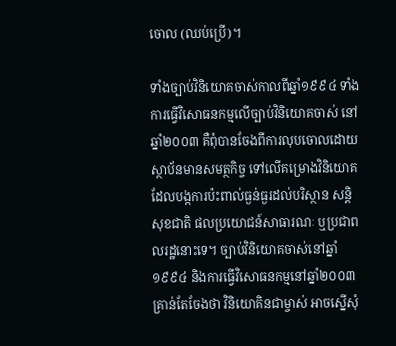ចោល (ឈប់ប្រើ)។

ទាំងច្បាប់វិនិយោគចាស់កាលពីឆ្នាំ១៩៩៤ ទាំងការធ្វើវិសោធនកម្មលើច្បាប់វិនិយោគចាស់ នៅឆ្នាំ២០០៣ គឺពុំបានចែងពីការលុបចោលដោយស្ថាប័នមានសមត្ថកិច្ច ទៅលើគម្រោងវិនិយោគ ដែលបង្កការប៉ះពាល់ធ្ងន់ធ្ងរដល់បរិស្ថាន សន្តិសុខជាតិ ផលប្រយោជន៍សាធារណៈ ឬប្រជាពលរដ្ឋនោះទេ។ ច្បាប់វិនិយោគចាស់នៅឆ្នាំ១៩៩៤ និងការធ្វើវិសោធនកម្មនៅឆ្នាំ២០០៣ គ្រាន់តែចែងថា វិនិយោគិនជាម្ចាស់ អាចស្នើសុំ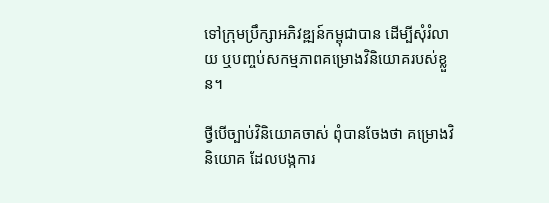ទៅក្រុមប្រឹក្សាអភិវឌ្ឍន៍កម្ពុជាបាន ដើម្បីសុំរំលាយ ឬបញ្ចប់សកម្មភាពគម្រោងវិនិយោគរបស់ខ្លួន។

ថ្វីបើច្បាប់វិនិយោគចាស់ ពុំបានចែងថា គម្រោងវិនិយោគ ដែលបង្កការ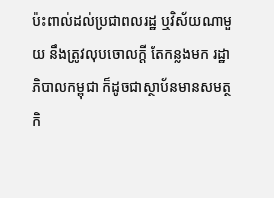ប៉ះពាល់ដល់ប្រជាពលរដ្ឋ ឬវិស័យណាមួយ នឹងត្រូវលុបចោលក្តី តែកន្លងមក រដ្ឋាភិបាលកម្ពុជា ក៏ដូចជាស្ថាប័នមានសមត្ថកិ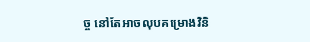ច្ច នៅតែអាចលុបគម្រោងវិនិ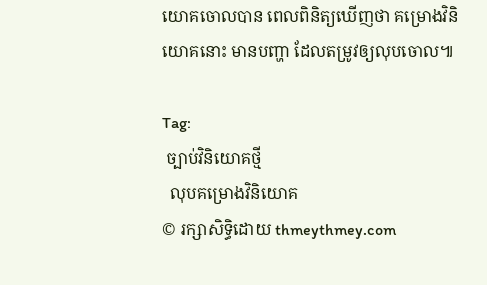យោគចោលបាន ពេលពិនិត្យឃើញថា គម្រោងវិនិយោគនោះ មានបញ្ហា ដែលតម្រូវឲ្យលុបចោល៕

Tag:
 ច្បាប់វិនិយោគថ្មី
  លុបគម្រោងវិនិយោគ
© រក្សាសិទ្ធិដោយ thmeythmey.com